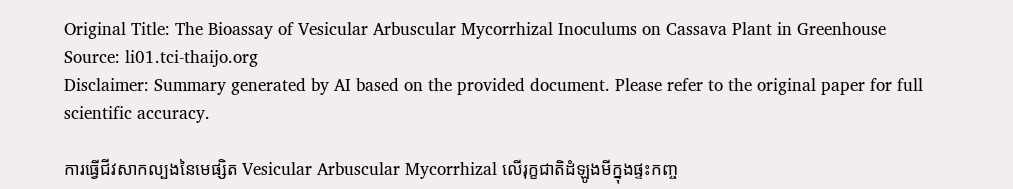Original Title: The Bioassay of Vesicular Arbuscular Mycorrhizal Inoculums on Cassava Plant in Greenhouse
Source: li01.tci-thaijo.org
Disclaimer: Summary generated by AI based on the provided document. Please refer to the original paper for full scientific accuracy.

ការធ្វើជីវសាកល្បងនៃមេផ្សិត Vesicular Arbuscular Mycorrhizal លើរុក្ខជាតិដំឡូងមីក្នុងផ្ទះកញ្ច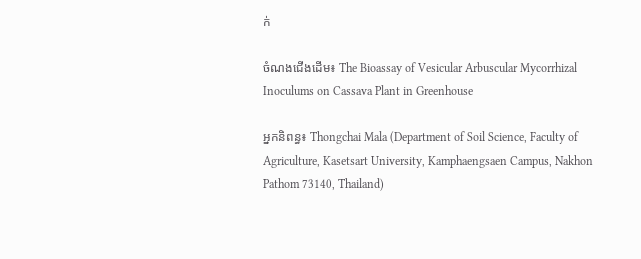ក់

ចំណងជើងដើម៖ The Bioassay of Vesicular Arbuscular Mycorrhizal Inoculums on Cassava Plant in Greenhouse

អ្នកនិពន្ធ៖ Thongchai Mala (Department of Soil Science, Faculty of Agriculture, Kasetsart University, Kamphaengsaen Campus, Nakhon Pathom 73140, Thailand)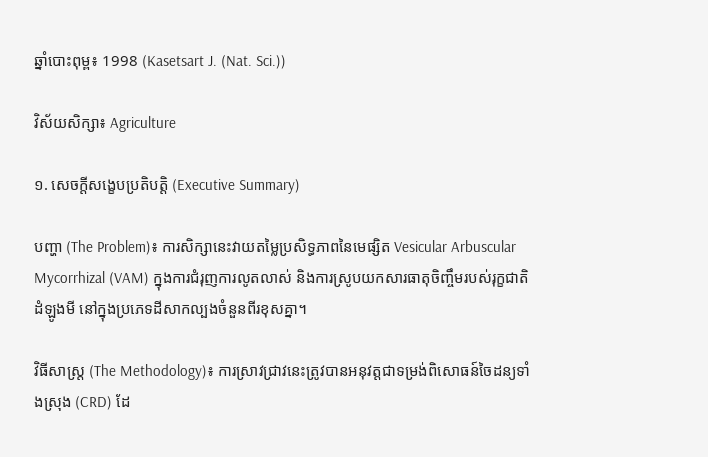ឆ្នាំបោះពុម្ព៖ 1998 (Kasetsart J. (Nat. Sci.))

វិស័យសិក្សា៖ Agriculture

១. សេចក្តីសង្ខេបប្រតិបត្តិ (Executive Summary)

បញ្ហា (The Problem)៖ ការសិក្សានេះវាយតម្លៃប្រសិទ្ធភាពនៃមេផ្សិត Vesicular Arbuscular Mycorrhizal (VAM) ក្នុងការជំរុញការលូតលាស់ និងការស្រូបយកសារធាតុចិញ្ចឹមរបស់រុក្ខជាតិដំឡូងមី នៅក្នុងប្រភេទដីសាកល្បងចំនួនពីរខុសគ្នា។

វិធីសាស្ត្រ (The Methodology)៖ ការស្រាវជ្រាវនេះត្រូវបានអនុវត្តជាទម្រង់ពិសោធន៍ចៃដន្យទាំងស្រុង (CRD) ដែ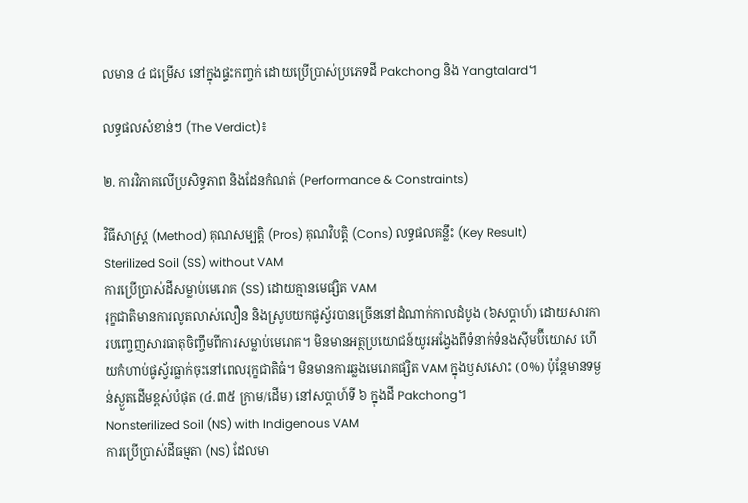លមាន ៤ ជម្រើស នៅក្នុងផ្ទះកញ្ចក់ ដោយប្រើប្រាស់ប្រភេទដី Pakchong និង Yangtalard។

លទ្ធផលសំខាន់ៗ (The Verdict)៖

២. ការវិភាគលើប្រសិទ្ធភាព និងដែនកំណត់ (Performance & Constraints)

វិធីសាស្ត្រ (Method) គុណសម្បត្តិ (Pros) គុណវិបត្តិ (Cons) លទ្ធផលគន្លឹះ (Key Result)
Sterilized Soil (SS) without VAM
ការប្រើប្រាស់ដីសម្លាប់មេរោគ (SS) ដោយគ្មានមេផ្សិត VAM
រុក្ខជាតិមានការលូតលាស់លឿន និងស្រូបយកផូស្វ័របានច្រើននៅដំណាក់កាលដំបូង (៦សប្តាហ៍) ដោយសារការបញ្ចេញសារធាតុចិញ្ចឹមពីការសម្លាប់មេរោគ។ មិនមានអត្ថប្រយោជន៍យូរអង្វែងពីទំនាក់ទំនងស៊ីមប៊ីយោស ហើយកំហាប់ផូស្វ័រធ្លាក់ចុះនៅពេលរុក្ខជាតិធំ។ មិនមានការឆ្លងមេរោគផ្សិត VAM ក្នុងឫសសោះ (០%) ប៉ុន្តែមានទម្ងន់ស្ងួតដើមខ្ពស់បំផុត (៤.៣៥ ក្រាម/ដើម) នៅសប្តាហ៍ទី ៦ ក្នុងដី Pakchong។
Nonsterilized Soil (NS) with Indigenous VAM
ការប្រើប្រាស់ដីធម្មតា (NS) ដែលមា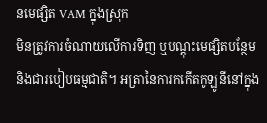នមេផ្សិត VAM ក្នុងស្រុក
មិនត្រូវការចំណាយលើការទិញ ឬបណ្តុះមេផ្សិតបន្ថែម និងជារបៀបធម្មជាតិ។ អត្រានៃការកកើតកូឡូនីនៅក្នុង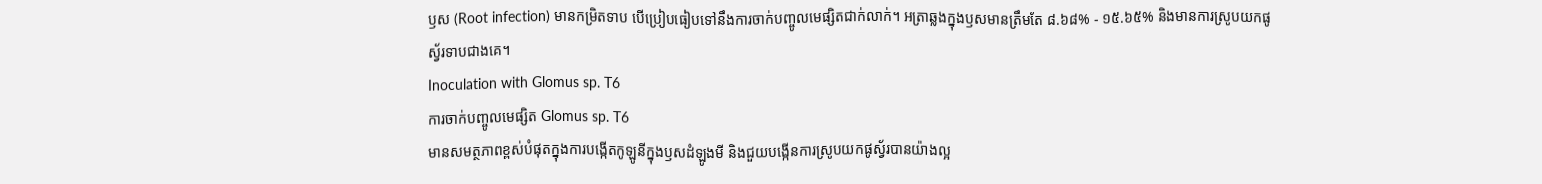ឫស (Root infection) មានកម្រិតទាប បើប្រៀបធៀបទៅនឹងការចាក់បញ្ចូលមេផ្សិតជាក់លាក់។ អត្រាឆ្លងក្នុងឫសមានត្រឹមតែ ៨.៦៨% - ១៥.៦៥% និងមានការស្រូបយកផូស្វ័រទាបជាងគេ។
Inoculation with Glomus sp. T6
ការចាក់បញ្ចូលមេផ្សិត Glomus sp. T6
មានសមត្ថភាពខ្ពស់បំផុតក្នុងការបង្កើតកូឡូនីក្នុងឫសដំឡូងមី និងជួយបង្កើនការស្រូបយកផូស្វ័របានយ៉ាងល្អ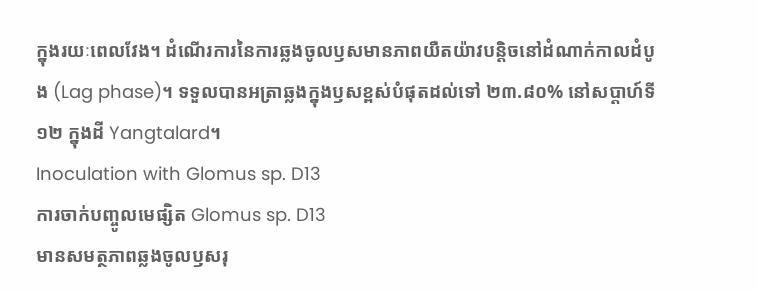ក្នុងរយៈពេលវែង។ ដំណើរការនៃការឆ្លងចូលឫសមានភាពយឺតយ៉ាវបន្តិចនៅដំណាក់កាលដំបូង (Lag phase)។ ទទួលបានអត្រាឆ្លងក្នុងឫសខ្ពស់បំផុតដល់ទៅ ២៣.៨០% នៅសប្តាហ៍ទី ១២ ក្នុងដី Yangtalard។
Inoculation with Glomus sp. D13
ការចាក់បញ្ចូលមេផ្សិត Glomus sp. D13
មានសមត្ថភាពឆ្លងចូលឫសរុ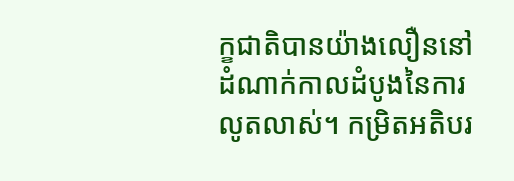ក្ខជាតិបានយ៉ាងលឿននៅដំណាក់កាលដំបូងនៃការលូតលាស់។ កម្រិតអតិបរ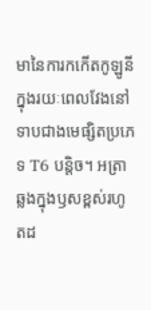មានៃការកកើតកូឡូនីក្នុងរយៈពេលវែងនៅទាបជាងមេផ្សិតប្រភេទ T6 បន្តិច។ អត្រាឆ្លងក្នុងឫសខ្ពស់រហូតដ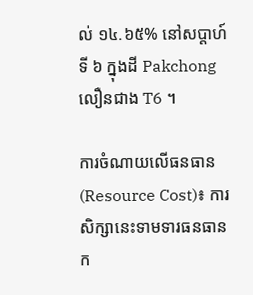ល់ ១៤.៦៥% នៅសប្តាហ៍ទី ៦ ក្នុងដី Pakchong លឿនជាង T6 ។

ការចំណាយលើធនធាន (Resource Cost)៖ ការសិក្សានេះទាមទារធនធានក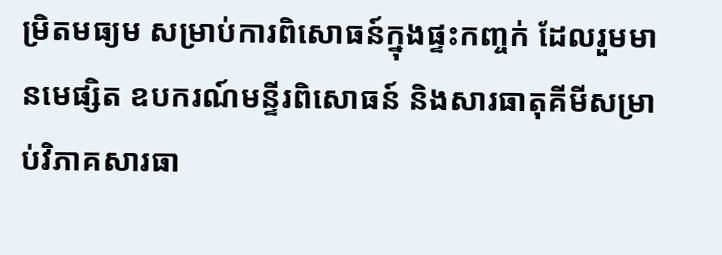ម្រិតមធ្យម សម្រាប់ការពិសោធន៍ក្នុងផ្ទះកញ្ចក់ ដែលរួមមានមេផ្សិត ឧបករណ៍មន្ទីរពិសោធន៍ និងសារធាតុគីមីសម្រាប់វិភាគសារធា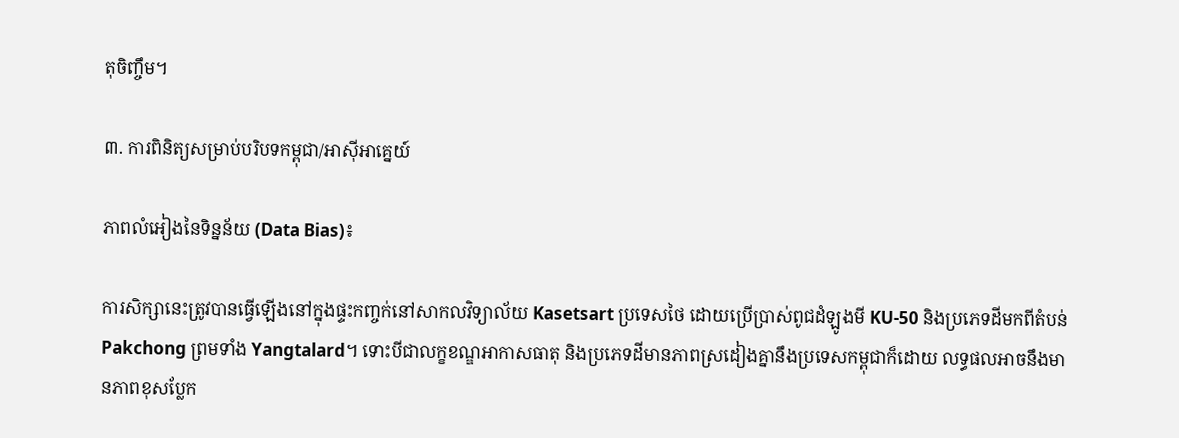តុចិញ្ចឹម។

៣. ការពិនិត្យសម្រាប់បរិបទកម្ពុជា/អាស៊ីអាគ្នេយ៍

ភាពលំអៀងនៃទិន្នន័យ (Data Bias)៖

ការសិក្សានេះត្រូវបានធ្វើឡើងនៅក្នុងផ្ទះកញ្ចក់នៅសាកលវិទ្យាល័យ Kasetsart ប្រទេសថៃ ដោយប្រើប្រាស់ពូជដំឡូងមី KU-50 និងប្រភេទដីមកពីតំបន់ Pakchong ព្រមទាំង Yangtalard។ ទោះបីជាលក្ខខណ្ឌអាកាសធាតុ និងប្រភេទដីមានភាពស្រដៀងគ្នានឹងប្រទេសកម្ពុជាក៏ដោយ លទ្ធផលអាចនឹងមានភាពខុសប្លែក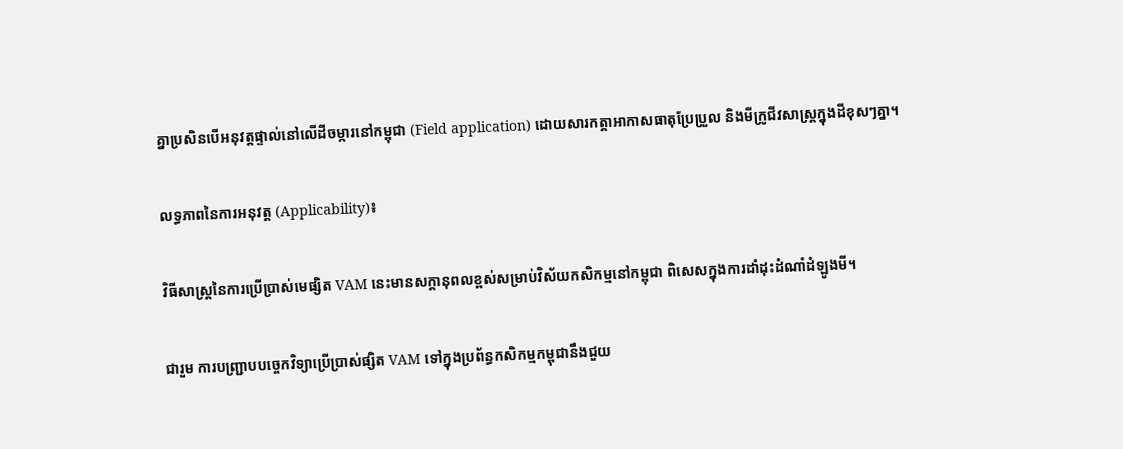គ្នាប្រសិនបើអនុវត្តផ្ទាល់នៅលើដីចម្ការនៅកម្ពុជា (Field application) ដោយសារកត្តាអាកាសធាតុប្រែប្រួល និងមីក្រូជីវសាស្រ្តក្នុងដីខុសៗគ្នា។

លទ្ធភាពនៃការអនុវត្ត (Applicability)៖

វិធីសាស្ត្រនៃការប្រើប្រាស់មេផ្សិត VAM នេះមានសក្តានុពលខ្ពស់សម្រាប់វិស័យកសិកម្មនៅកម្ពុជា ពិសេសក្នុងការដាំដុះដំណាំដំឡូងមី។

ជារួម ការបញ្ជ្រាបបច្ចេកវិទ្យាប្រើប្រាស់ផ្សិត VAM ទៅក្នុងប្រព័ន្ធកសិកម្មកម្ពុជានឹងជួយ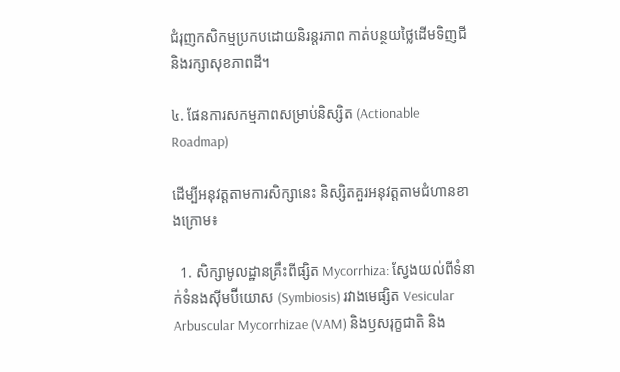ជំរុញកសិកម្មប្រកបដោយនិរន្តរភាព កាត់បន្ថយថ្លៃដើមទិញជី និងរក្សាសុខភាពដី។

៤. ផែនការសកម្មភាពសម្រាប់និស្សិត (Actionable Roadmap)

ដើម្បីអនុវត្តតាមការសិក្សានេះ និស្សិតគួរអនុវត្តតាមជំហានខាងក្រោម៖

  1. សិក្សាមូលដ្ឋានគ្រឹះពីផ្សិត Mycorrhiza: ស្វែងយល់ពីទំនាក់ទំនងស៊ីមប៊ីយោស (Symbiosis) រវាងមេផ្សិត Vesicular Arbuscular Mycorrhizae (VAM) និងឫសរុក្ខជាតិ និង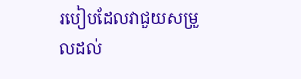របៀបដែលវាជួយសម្រួលដល់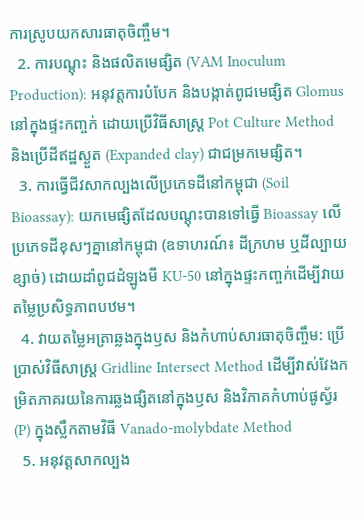ការស្រូបយកសារធាតុចិញ្ចឹម។
  2. ការបណ្តុះ និងផលិតមេផ្សិត (VAM Inoculum Production): អនុវត្តការបំបែក និងបង្កាត់ពូជមេផ្សិត Glomus នៅក្នុងផ្ទះកញ្ចក់ ដោយប្រើវិធីសាស្ត្រ Pot Culture Method និងប្រើដីឥដ្ឋស្ងួត (Expanded clay) ជាជម្រកមេផ្សិត។
  3. ការធ្វើជីវសាកល្បងលើប្រភេទដីនៅកម្ពុជា (Soil Bioassay): យកមេផ្សិតដែលបណ្តុះបានទៅធ្វើ Bioassay លើប្រភេទដីខុសៗគ្នានៅកម្ពុជា (ឧទាហរណ៍៖ ដីក្រហម ឬដីល្បាយខ្សាច់) ដោយដាំពូជដំឡូងមី KU-50 នៅក្នុងផ្ទះកញ្ចក់ដើម្បីវាយតម្លៃប្រសិទ្ធភាពបឋម។
  4. វាយតម្លៃអត្រាឆ្លងក្នុងឫស និងកំហាប់សារធាតុចិញ្ចឹម: ប្រើប្រាស់វិធីសាស្ត្រ Gridline Intersect Method ដើម្បីវាស់វែងកម្រិតភាគរយនៃការឆ្លងផ្សិតនៅក្នុងឫស និងវិភាគកំហាប់ផូស្វ័រ (P) ក្នុងស្លឹកតាមវិធី Vanado-molybdate Method
  5. អនុវត្តសាកល្បង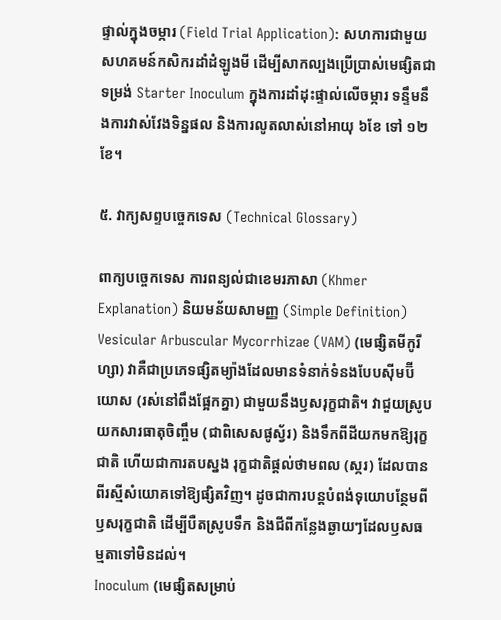ផ្ទាល់ក្នុងចម្ការ (Field Trial Application): សហការជាមួយសហគមន៍កសិករដាំដំឡូងមី ដើម្បីសាកល្បងប្រើប្រាស់មេផ្សិតជាទម្រង់ Starter Inoculum ក្នុងការដាំដុះផ្ទាល់លើចម្ការ ទន្ទឹមនឹងការវាស់វែងទិន្នផល និងការលូតលាស់នៅអាយុ ៦ខែ ទៅ ១២ខែ។

៥. វាក្យសព្ទបច្ចេកទេស (Technical Glossary)

ពាក្យបច្ចេកទេស ការពន្យល់ជាខេមរភាសា (Khmer Explanation) និយមន័យសាមញ្ញ (Simple Definition)
Vesicular Arbuscular Mycorrhizae (VAM) (មេផ្សិតមីកូរីហ្សា) វាគឺជាប្រភេទផ្សិតម្យ៉ាងដែលមានទំនាក់ទំនងបែបស៊ីមប៊ីយោស (រស់នៅពឹងផ្អែកគ្នា) ជាមួយនឹងឫសរុក្ខជាតិ។ វាជួយស្រូបយកសារធាតុចិញ្ចឹម (ជាពិសេសផូស្វ័រ) និងទឹកពីដីយកមកឱ្យរុក្ខជាតិ ហើយជាការតបស្នង រុក្ខជាតិផ្តល់ថាមពល (ស្ករ) ដែលបានពីរស្មីសំយោគទៅឱ្យផ្សិតវិញ។ ដូចជាការបន្តបំពង់ទុយោបន្ថែមពីឫសរុក្ខជាតិ ដើម្បីបឺតស្រូបទឹក និងជីពីកន្លែងឆ្ងាយៗដែលឫសធម្មតាទៅមិនដល់។
Inoculum (មេផ្សិតសម្រាប់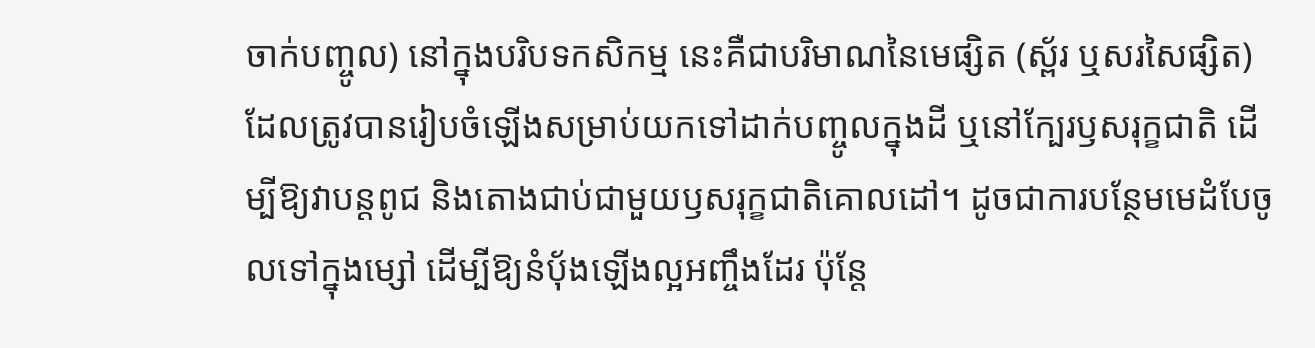ចាក់បញ្ចូល) នៅក្នុងបរិបទកសិកម្ម នេះគឺជាបរិមាណនៃមេផ្សិត (ស្ព័រ ឬសរសៃផ្សិត) ដែលត្រូវបានរៀបចំឡើងសម្រាប់យកទៅដាក់បញ្ចូលក្នុងដី ឬនៅក្បែរឫសរុក្ខជាតិ ដើម្បីឱ្យវាបន្តពូជ និងតោងជាប់ជាមួយឫសរុក្ខជាតិគោលដៅ។ ដូចជាការបន្ថែមមេដំបែចូលទៅក្នុងម្សៅ ដើម្បីឱ្យនំប៉័ងឡើងល្អអញ្ចឹងដែរ ប៉ុន្តែ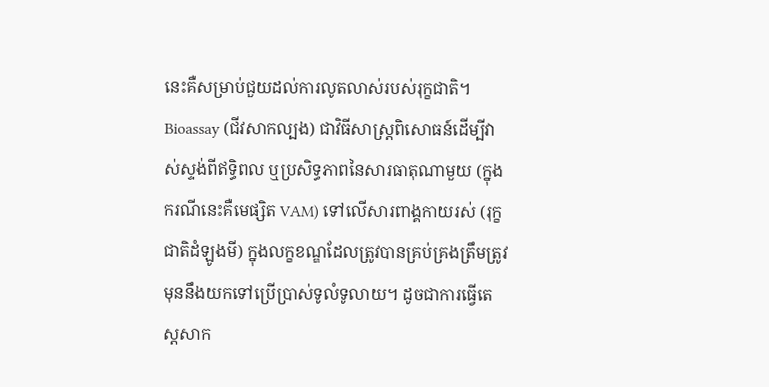នេះគឺសម្រាប់ជួយដល់ការលូតលាស់របស់រុក្ខជាតិ។
Bioassay (ជីវសាកល្បង) ជាវិធីសាស្ត្រពិសោធន៍ដើម្បីវាស់ស្ទង់ពីឥទ្ធិពល ឬប្រសិទ្ធភាពនៃសារធាតុណាមួយ (ក្នុងករណីនេះគឺមេផ្សិត VAM) ទៅលើសារពាង្គកាយរស់ (រុក្ខជាតិដំឡូងមី) ក្នុងលក្ខខណ្ឌដែលត្រូវបានគ្រប់គ្រងត្រឹមត្រូវ មុននឹងយកទៅប្រើប្រាស់ទូលំទូលាយ។ ដូចជាការធ្វើតេស្តសាក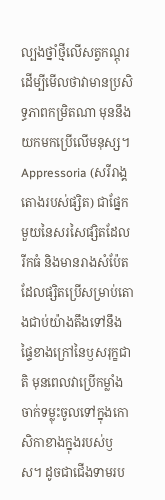ល្បងថ្នាំថ្មីលើសត្វកណ្តុរ ដើម្បីមើលថាវាមានប្រសិទ្ធភាពកម្រិតណា មុននឹងយកមកប្រើលើមនុស្ស។
Appressoria (សរីរាង្គតោងរបស់ផ្សិត) ជាផ្នែកមួយនៃសរសៃផ្សិតដែលរីកធំ និងមានរាងសំប៉ែត ដែលផ្សិតប្រើសម្រាប់តោងជាប់យ៉ាងតឹងទៅនឹងផ្ទៃខាងក្រៅនៃឫសរុក្ខជាតិ មុនពេលវាប្រើកម្លាំងចាក់ទម្លុះចូលទៅក្នុងកោសិកាខាងក្នុងរបស់ឫស។ ដូចជាជើងទាមរប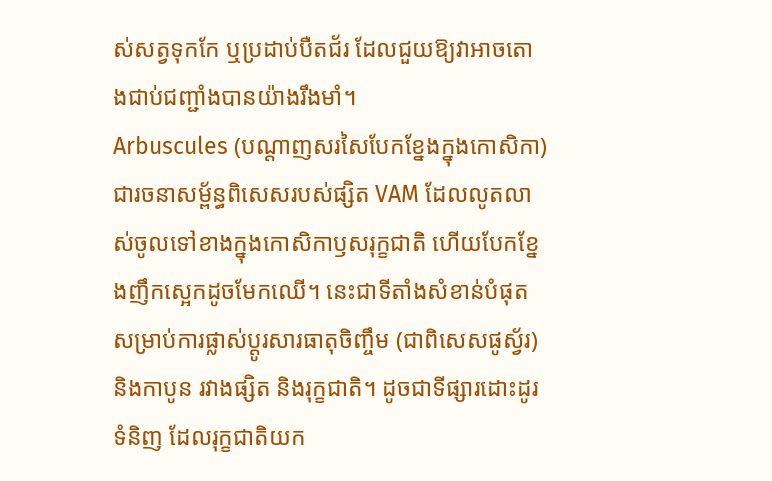ស់សត្វទុកកែ ឬប្រដាប់បឺតជ័រ ដែលជួយឱ្យវាអាចតោងជាប់ជញ្ជាំងបានយ៉ាងរឹងមាំ។
Arbuscules (បណ្តាញសរសៃបែកខ្នែងក្នុងកោសិកា) ជារចនាសម្ព័ន្ធពិសេសរបស់ផ្សិត VAM ដែលលូតលាស់ចូលទៅខាងក្នុងកោសិកាឫសរុក្ខជាតិ ហើយបែកខ្នែងញឹកស្អេកដូចមែកឈើ។ នេះជាទីតាំងសំខាន់បំផុតសម្រាប់ការផ្លាស់ប្តូរសារធាតុចិញ្ចឹម (ជាពិសេសផូស្វ័រ) និងកាបូន រវាងផ្សិត និងរុក្ខជាតិ។ ដូចជាទីផ្សារដោះដូរទំនិញ ដែលរុក្ខជាតិយក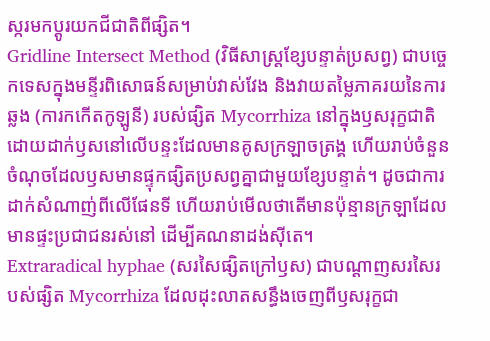ស្ករមកប្តូរយកជីជាតិពីផ្សិត។
Gridline Intersect Method (វិធីសាស្ត្រខ្សែបន្ទាត់ប្រសព្វ) ជាបច្ចេកទេសក្នុងមន្ទីរពិសោធន៍សម្រាប់វាស់វែង និងវាយតម្លៃភាគរយនៃការឆ្លង (ការកកើតកូឡូនី) របស់ផ្សិត Mycorrhiza នៅក្នុងឫសរុក្ខជាតិ ដោយដាក់ឫសនៅលើបន្ទះដែលមានគូសក្រឡាចត្រង្គ ហើយរាប់ចំនួនចំណុចដែលឫសមានផ្ទុកផ្សិតប្រសព្វគ្នាជាមួយខ្សែបន្ទាត់។ ដូចជាការដាក់សំណាញ់ពីលើផែនទី ហើយរាប់មើលថាតើមានប៉ុន្មានក្រឡាដែលមានផ្ទះប្រជាជនរស់នៅ ដើម្បីគណនាដង់ស៊ីតេ។
Extraradical hyphae (សរសៃផ្សិតក្រៅឫស) ជាបណ្តាញសរសៃរបស់ផ្សិត Mycorrhiza ដែលដុះលាតសន្ធឹងចេញពីឫសរុក្ខជា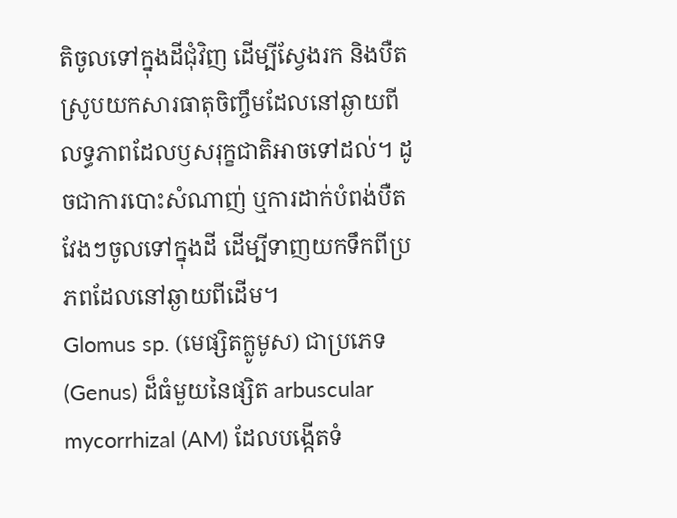តិចូលទៅក្នុងដីជុំវិញ ដើម្បីស្វែងរក និងបឺតស្រូបយកសារធាតុចិញ្ចឹមដែលនៅឆ្ងាយពីលទ្ធភាពដែលឫសរុក្ខជាតិអាចទៅដល់។ ដូចជាការបោះសំណាញ់ ឬការដាក់បំពង់បឺតវែងៗចូលទៅក្នុងដី ដើម្បីទាញយកទឹកពីប្រភពដែលនៅឆ្ងាយពីដើម។
Glomus sp. (មេផ្សិតក្លូមូស) ជាប្រភេទ (Genus) ដ៏ធំមួយនៃផ្សិត arbuscular mycorrhizal (AM) ដែលបង្កើតទំ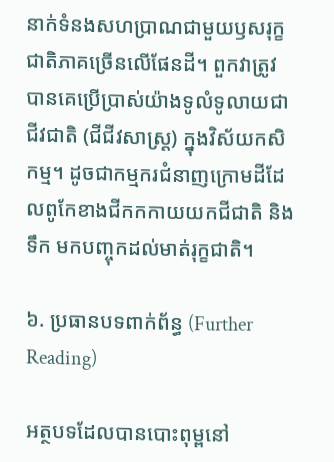នាក់ទំនងសហប្រាណជាមួយឫសរុក្ខជាតិភាគច្រើនលើផែនដី។ ពួកវាត្រូវបានគេប្រើប្រាស់យ៉ាងទូលំទូលាយជាជីវជាតិ (ជីជីវសាស្រ្ត) ក្នុងវិស័យកសិកម្ម។ ដូចជាកម្មករជំនាញក្រោមដីដែលពូកែខាងជីកកកាយយកជីជាតិ និងទឹក មកបញ្ចុកដល់មាត់រុក្ខជាតិ។

៦. ប្រធានបទពាក់ព័ន្ធ (Further Reading)

អត្ថបទដែលបានបោះពុម្ពនៅ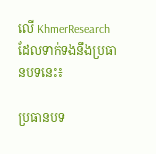លើ KhmerResearch ដែលទាក់ទងនឹងប្រធានបទនេះ៖

ប្រធានបទ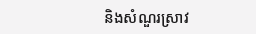និងសំណួរស្រាវ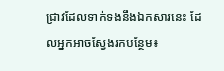ជ្រាវដែលទាក់ទងនឹងឯកសារនេះ ដែលអ្នកអាចស្វែងរកបន្ថែម៖